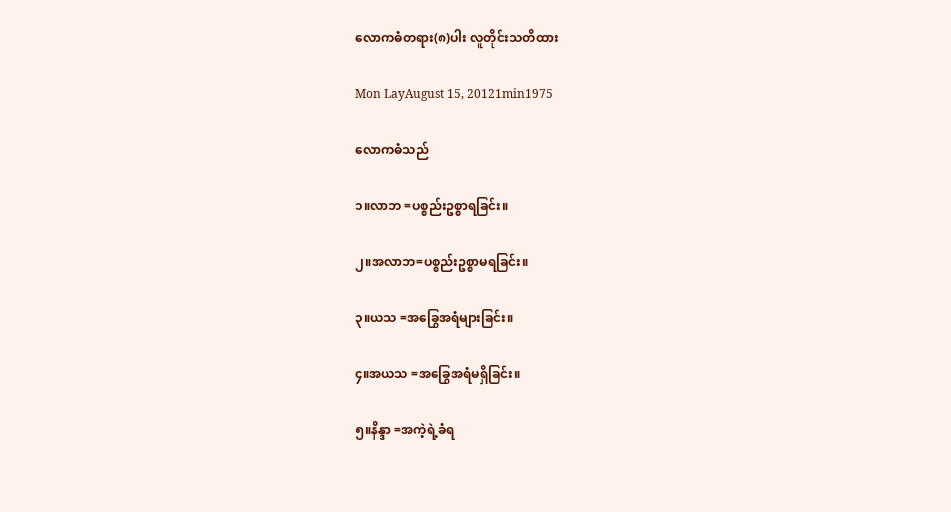လောကဓံတရား(၈)ပါး လူတိုင်းသတိထား

Mon LayAugust 15, 20121min1975

လောကဓံသည်

၁။လာဘ =ပစ္စည်းဥစ္စာရခြင်း။

၂။အလာဘ=ပစ္စည်းဥစ္စာမရခြင်း။

၃။ယသ =အခြွေအရံများခြင်း။

၄။အယသ =အခြွေအရံမရှိခြင်း။

၅။နိန္ဒာ =အကဲ့ရဲ့ခံရ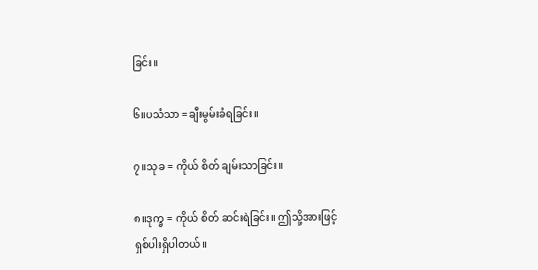ခြင်း။

၆။ပသံသာ =ချီးမွမ်းခံရခြင်း။

၇။သုခ = ကိုယ် စိတ် ချမ်းသာခြင်း။

၈။ဒုက္ခ = ကိုယ် စိတ် ဆင်းရဲခြင်း။ ဤသို့အားဖြင့် ရှစ်ပါးရှိပါတယ်။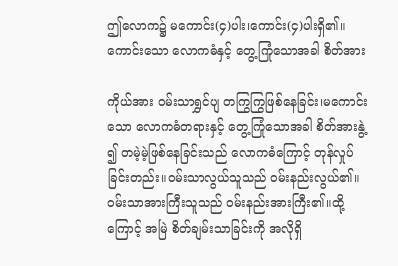ဤလောက၌ မကောင်း(၄)ပါး၊ကောင်း(၄)ပါးရှိ၏။ကောင်းသော လောကဓံနှင့် တွေ့ကြုံသောအခါ စိတ်အား

ကိုယ်အား ဝမ်းသာရွှင်ပျ တကြွကြွဖြစ်နေခြင်း၊မကောင်းသော လောကဓံတရားနှင့် တွေ့ကြုံသောအခါ စိတ်အားနွဲ့ ၍ တမဲ့မဲ့ဖြစ်နေခြင်းသည် လောကဓံကြောင့် တုန်လှုပ်ခြင်းတည်း။ဝမ်းသာလွယ်သူသည် ဝမ်းနည်းလွယ်၏။ ဝမ်းသာအားကြီးသူသည် ဝမ်းနည်းအားကြီး၏။ထို့ကြောင့် အမြဲ စိတ်ချမ်းသာခြင်းကို အလိုရှိ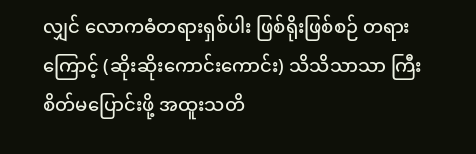လျှင် လောကဓံတရားရှစ်ပါး ဖြစ်ရိုးဖြစ်စဉ် တရားကြောင့် (ဆိုးဆိုးကောင်းကောင်း) သိသိသာသာ ကြီး စိတ်မပြောင်းဖို့ အထူးသတိ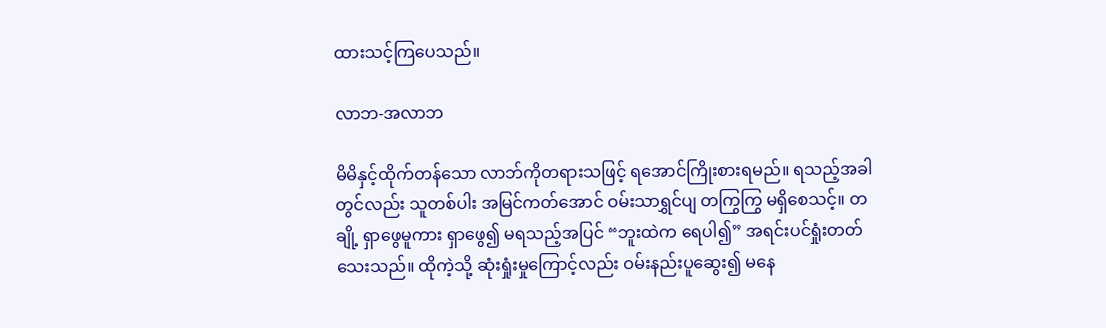ထားသင့်ကြပေသည်။

လာဘ-အလာဘ

မိမိနှင့်ထိုက်တန်သော လာဘ်ကိုတရားသဖြင့် ရအောင်ကြိုးစားရမည်။ ရသည့်အခါတွင်လည်း သူတစ်ပါး အမြင်ကတ်အောင် ဝမ်းသာရွှင်ပျ တကြွကြွ မရှိစေသင့်။ တချို့ ရှာဖွေမူကား ရှာဖွေ၍ မရသည့်အပြင် “ဘူးထဲက ရေပါ၍” အရင်းပင်ရှုံးတတ်သေးသည်။ ထိုကဲ့သို့ ဆုံးရှုံးမှုကြောင့်လည်း ဝမ်းနည်းပူဆွေး၍ မနေ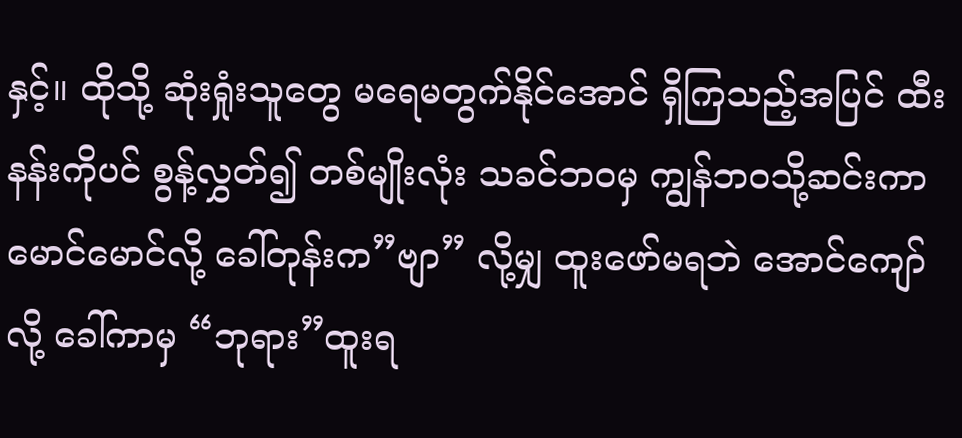နှင့်။ ထိုသို့ ဆုံးရှုံးသူတွေ မရေမတွက်နိုင်အောင် ရှိကြသည့်အပြင် ထီးနန်းကိုပင် စွန့်လွှတ်၍ တစ်မျိုးလုံး သခင်ဘဝမှ ကျွန်ဘဝသို့ဆင်းကာ မောင်မောင်လို့ ခေါ်တုန်းက”ဗျာ” လို့မျှ ထူးဖော်မရဘဲ အောင်ကျော်လို့ ခေါ်ကာမှ “ဘုရား”ထူးရ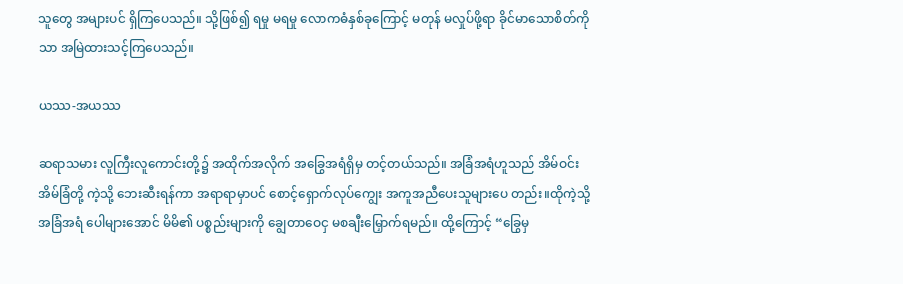သူတွေ အများပင် ရှိကြပေသည်။ သို့ဖြစ်၍ ရမှု မရမှု လောကဓံနှစ်ခုကြောင့် မတုန် မလှုပ်ဖို့ရာ ခိုင်မာသောစိတ်ကိုသာ အမြဲထားသင့်ကြပေသည်။

ယဿ-အယဿ

ဆရာသမား လူကြီးလူကောင်းတို့၌ အထိုက်အလိုက် အခြွေအရံရှိမှ တင့်တယ်သည်။ အခြံအရံဟူသည် အိမ်ဝင်းအိမ်ခြံတို့ ကဲ့သို့ ဘေးဆီးရန်ကာ အရာရာမှာပင် စောင့်ရှောက်လုပ်ကျွေး အကူအညီပေးသူများပေ တည်း။ထိုကဲ့သို့ အခြံအရံ ပေါများအောင် မိမိ၏ ပစ္စည်းများကို ချွေတာဝေငှ မစချီးမြှောက်ရမည်။ ထို့ကြောင့် “ခြွေမှ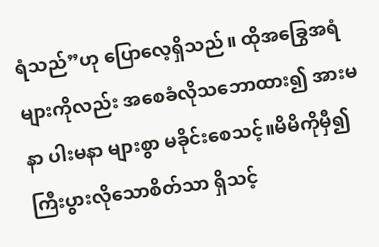ရံသည်”ဟု ပြောလေ့ရှိသည်။ ထိုအခြွေအရံများကိုလည်း အစေခံလိုသဘောထား၍ အားမနာ ပါးမနာ များစွာ မခိုင်းစေသင့်။မိမိကိုမှီ၍ ကြီးပွားလိုသောစိတ်သာ ရှိသင့်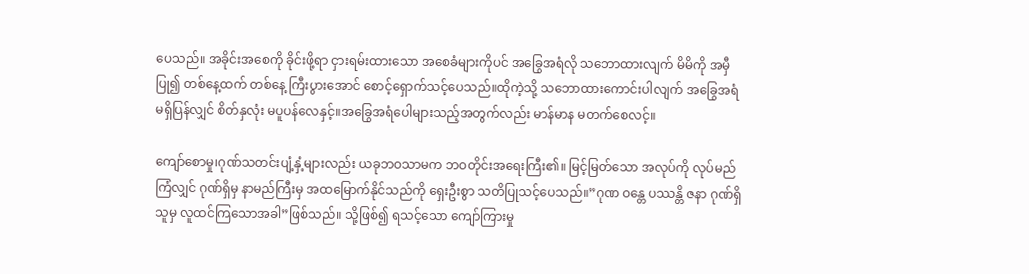ပေသည်။ အခိုင်းအစေကို ခိုင်းဖို့ရာ ငှားရမ်းထားသော အစေခံများကိုပင် အခြွေအရံလို သဘောထားလျက် မိမိကို အမှီပြု၍ တစ်နေ့ထက် တစ်နေ့ ကြီးပွားအောင် စောင့်ရှောက်သင့်ပေသည်။ထိုကဲ့သို့ သဘောထားကောင်းပါလျက် အခြွေအရံ မရှိပြန်လျှင် စိတ်နှလုံး မပူပန်လေနှင့်။အခြွေအရံပေါများသည့်အတွက်လည်း မာန်မာန မတက်စေလင့်။

ကျော်စောမှု၊ဂုဏ်သတင်းပျံ့နှံ့များလည်း ယခုဘဝသာမက ဘဝတိုင်းအရေးကြီး၏။ မြင့်မြတ်သော အလုပ်ကို လုပ်မည်ကြံလျှင် ဂုဏ်ရှိမှ နာမည်ကြီးမှ အထမြောက်နိုင်သည်ကို ရှေးဦးစွာ သတိပြုသင့်ပေသည်။”ဂုဏ ဝန္တေ ပဿန္တိ ဇနာ ဂုဏ်ရှိသူမှ လူထင်ကြသောအခါ”ဖြစ်သည်။ သို့ဖြစ်၍ ရသင့်သော ကျော်ကြားမှု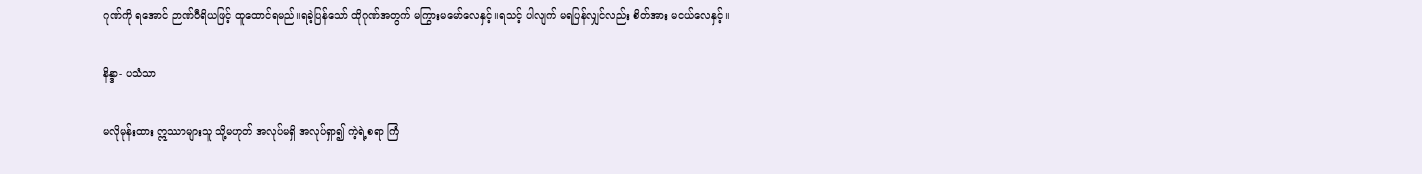ဂုဏ်ကို ရအောင် ဉာဏ်ဝီရိယဖြင့် ထူထောင်ရမည်။ရခဲ့ပြန်သော် ထိုဂုဏ်အတွက် မကြွားမမော်လေနှင့်။ရသင့် ပါလျက် မရပြန်လျှင်လည်း စိတ်အား မငယ်လေနှင့်။

နိန္ဒာ- ပသံသာ

မလိုမုန်းထား ဣဿာများသူ သို့မဟုတ် အလုပ်မရှိ အလုပ်ရှာ၍ ကဲ့ရဲ့စရာ ကြံ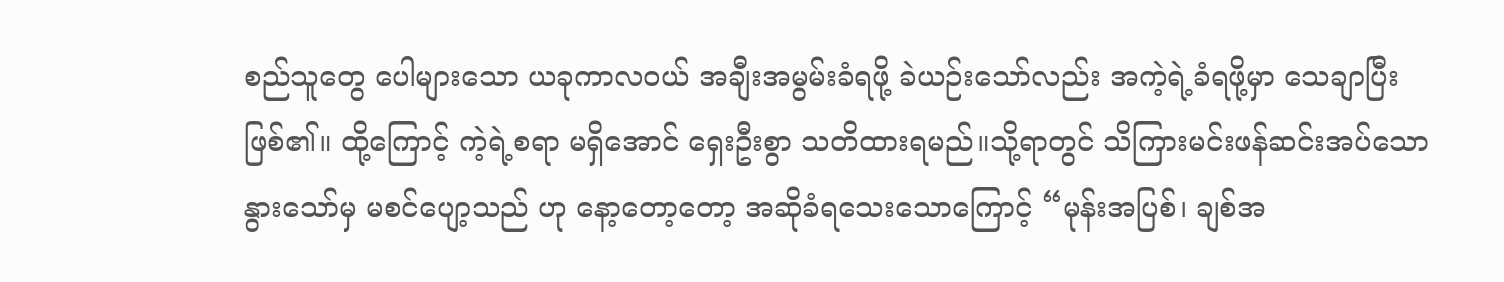စည်သူတွေ ပေါများသော ယခုကာလဝယ် အချီးအမွမ်းခံရဖို့ ခဲယဉ်းသော်လည်း အကဲ့ရဲ့ခံရဖို့မှာ သေချာပြီးဖြစ်၏။ ထို့ကြောင့် ကဲ့ရဲ့စရာ မရှိအောင် ရှေးဦးစွာ သတိထားရမည်။သို့ရာတွင် သိကြားမင်းဖန်ဆင်းအပ်သော နွားသော်မှ မစင်ပျော့သည် ဟု နော့တော့တော့ အဆိုခံရသေးသောကြောင့် “မုန်းအပြစ်၊ ချစ်အ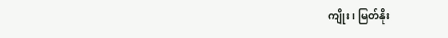ကျိုး၊ မြတ်နိုး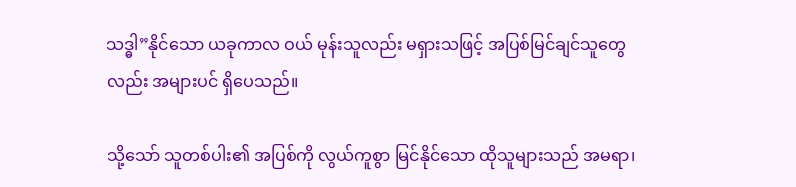သဒ္ဓါ”နိုင်သော ယခုကာလ ဝယ် မုန်းသူလည်း မရှားသဖြင့် အပြစ်မြင်ချင်သူတွေလည်း အများပင် ရှိပေသည်။

သို့သော် သူတစ်ပါး၏ အပြစ်ကို လွယ်ကူစွာ မြင်နိုင်သော ထိုသူများသည် အမရာ၊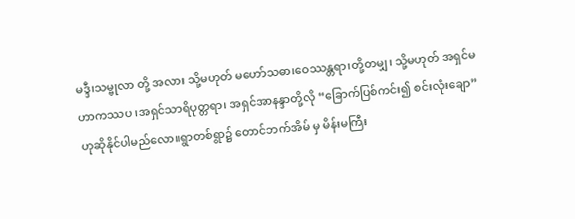မဒ္ဒီ၊သမ္ဗုလာ တို့ အလား သို့မဟုတ် မဟော်သဓာ၊ဝေဿန္တရာ၊တို့တမျှ၊ သို့မဟုတ် အရှင်မဟာကဿပ ၊အရှင်သာရိပုတ္တရာ၊ အရှင်အာနန္ဒာတို့လို “ခြောက်ပြစ်ကင်း၍ စင်းလုံးချော”ဟုဆိုနိုင်ပါမည်လော။ရွာတစ်ရွာ၌ တောင်ဘက်အိမ် မှ မိန်းမကြီး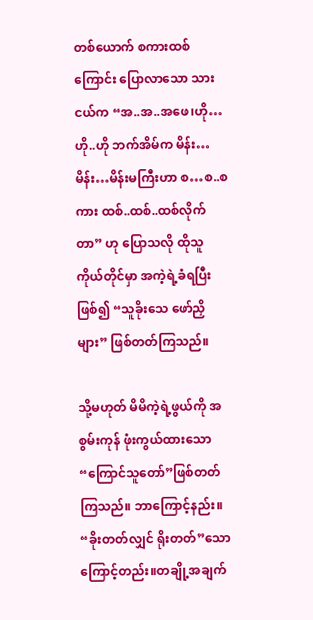တစ်ယောက် စကားထစ်ကြောင်း ပြောလာသော သားငယ်က “အ..အ..အဖေ၊ဟို…ဟို..ဟို ဘက်အိမ်က မိန်း…မိန်း…မိန်းမကြီးဟာ စ…စ..စကား ထစ်..ထစ်..ထစ်လိုက်တာ” ဟု ပြောသလို ထိုသူ ကိုယ်တိုင်မှာ အကဲ့ရဲ့ခံရပြီးဖြစ်၍ “သူခိုးသေ ဖော်ညှိများ” ဖြစ်တတ်ကြသည်။

သို့မဟုတ် မိမိကဲ့ရဲ့ဖွယ်ကို အစွမ်းကုန် ဖုံးကွယ်ထားသော “ကြောင်သူတော်”ဖြစ်တတ်ကြသည်။ ဘာကြောင့်နည်း။ “ခိုးတတ်လျှင် ရိုးတတ်”သောကြောင့်တည်း။တချို့အချက်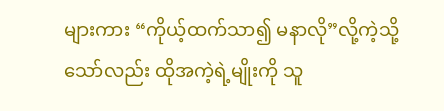များကား “ကိုယ့်ထက်သာ၍ မနာလို”လို့ကဲ့သို့သော်လည်း ထိုအကဲ့ရဲ့မျိုးကို သူ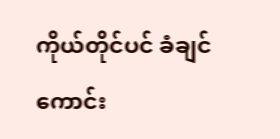ကိုယ်တိုင်ပင် ခံချင်ကောင်း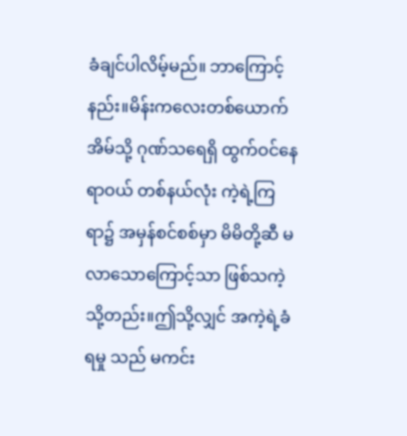ခံချင်ပါလိမ့်မည်။ ဘာကြောင့် နည်း။မိန်းကလေးတစ်ယောက်အိမ်သို့ ဂုဏ်သရေရှိ ထွက်ဝင်နေရာဝယ် တစ်နယ်လုံး ကဲ့ရဲ့ကြရာ၌ အမှန်စင်စစ်မှာ မိမိတို့ဆီ မလာသောကြောင့်သာ ဖြစ်သကဲ့သို့တည်း။ဤသို့လျှင် အကဲ့ရဲ့ခံရမှု သည် မကင်း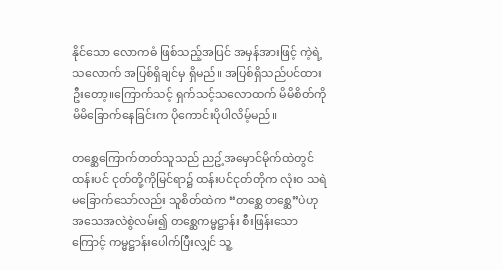နိုင်သော လောကဓံ ဖြစ်သည့်အပြင် အမှန်အားဖြင့် ကဲ့ရဲ့သလောက် အပြစ်ရှိချင်မှ ရှိမည်။ အပြစ်ရှိသည်ပင်ထားဦးတော့။ကြောက်သင့် ရှက်သင့်သလောထက် မိမိစိတ်ကို မိမိခြောက်နေခြင်းက ပိုကောင်းပိုပါလိမ့်မည်။

တစ္ဆေကြောက်တတ်သူသည် ညဥ့်အမှောင်မိုက်ထဲတွင် ထန်းပင် ငုတ်တို့ကိုမြင်ရာ၌ ထန်းပင်ငုတ်တိုက လုံးဝ သရဲမခြောက်သော်လည်း သူစိတ်ထဲက “တစ္ဆေ တစ္ဆေ”ပဲဟု အသေအလဲစွဲလမ်း၍ တစ္ဆေကမ္မဋ္ဌာန်း စီးဖြန်းသောကြောင့် ကမ္မဋ္ဌာန်းပေါက်ပြီးလျှင် သူ့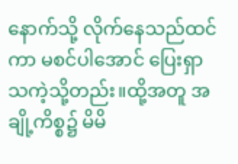နောက်သို့ လိုက်နေသည်ထင်ကာ မစင်ပါအောင် ပြေးရှာ သကဲ့သို့တည်း။ထို့အတူ အချို့ကိစ္စ၌ မိမိ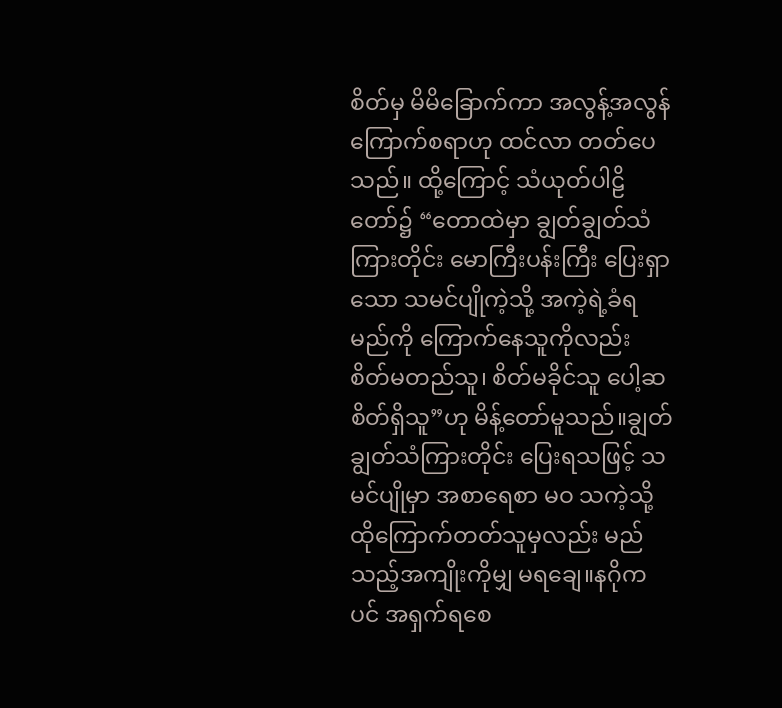စိတ်မှ မိမိခြောက်ကာ အလွန့်အလွန်ကြောက်စရာဟု ထင်လာ တတ်ပေသည်။ ထို့ကြောင့် သံယုတ်ပါဠိတော်၌ “တောထဲမှာ ချွတ်ချွတ်သံကြားတိုင်း မောကြီးပန်းကြီး ပြေးရှာသော သမင်ပျိုကဲ့သို့ အကဲ့ရဲ့ခံရမည်ကို ကြောက်နေသူကိုလည်း စိတ်မတည်သူ၊ စိတ်မခိုင်သူ ပေါ့ဆစိတ်ရှိသူ”ဟု မိန့်တော်မူသည်။ချွတ်ချွတ်သံကြားတိုင်း ပြေးရသဖြင့် သမင်ပျိုမှာ အစာရေစာ မဝ သကဲ့သို့ ထိုကြောက်တတ်သူမှလည်း မည်သည့်အကျိုးကိုမျှ မရချေ။နဂိုကပင် အရှက်ရစေ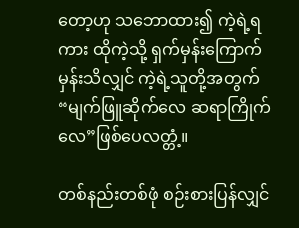တော့ဟု သဘောထား၍ ကဲ့ရဲ့ရကား ထိုကဲ့သို့ ရှက်မှန်းကြောက်မှန်းသိလျှင် ကဲ့ရဲ့သူတို့အတွက် “မျက်ဖြူဆိုက်လေ ဆရာကြိုက်လေ”ဖြစ်ပေလတ္တံ့။

တစ်နည်းတစ်ဖုံ စဉ်းစားပြန်လျှင်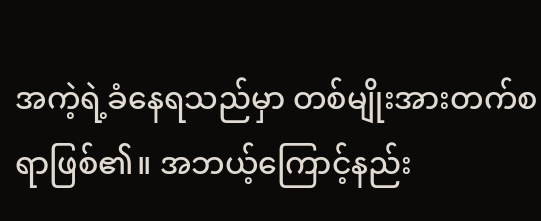အကဲ့ရဲ့ခံနေရသည်မှာ တစ်မျိုးအားတက်စရာဖြစ်၏။ အဘယ့်ကြောင့်နည်း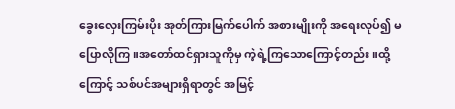ခွေးလှေးကြမ်းပိုး အုတ်ကြားမြက်ပေါက် အစားမျိုးကို အရေးလုပ်၍ မပြောလိုကြ။အတော်ထင်ရှားသူကိုမှ ကဲ့ရဲ့ကြသောကြောင့်တည်း။ထို့ကြောင့် သစ်ပင်အများရှိရာတွင် အမြင့်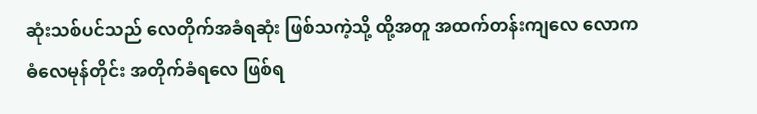ဆုံးသစ်ပင်သည် လေတိုက်အခံရဆုံး ဖြစ်သကဲ့သို့ ထို့အတူ အထက်တန်းကျလေ လောကဓံလေမုန်တိုင်း အတိုက်ခံရလေ ဖြစ်ရ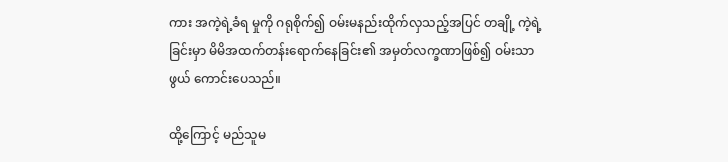ကား အကဲ့ရဲ့ခံရ မှုကို ဂရုစိုက်၍ ဝမ်းမနည်းထိုက်လှသည့်အပြင် တချို့ ကဲ့ရဲ့ခြင်းမှာ မိမိအထက်တန်းရောက်နေခြင်း၏ အမှတ်လက္ခဏာဖြစ်၍ ဝမ်းသာဖွယ် ကောင်းပေသည်။

ထို့ကြောင့် မည်သူမ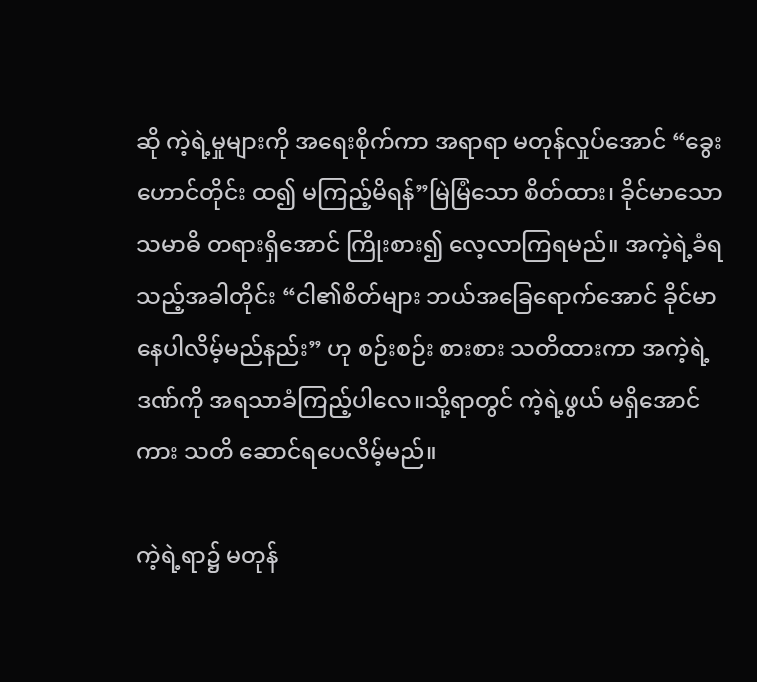ဆို ကဲ့ရဲ့မှုများကို အရေးစိုက်ကာ အရာရာ မတုန်လှုပ်အောင် “ခွေးဟောင်တိုင်း ထ၍ မကြည့်မိရန်”မြဲမြံသော စိတ်ထား၊ ခိုင်မာသော သမာဓိ တရားရှိအောင် ကြိုးစား၍ လေ့လာကြရမည်။ အကဲ့ရဲ့ခံရသည့်အခါတိုင်း “ငါ၏စိတ်များ ဘယ်အခြေရောက်အောင် ခိုင်မာနေပါလိမ့်မည်နည်း” ဟု စဉ်းစဉ်း စားစား သတိထားကာ အကဲ့ရဲ့ဒဏ်ကို အရသာခံကြည့်ပါလေ။သို့ရာတွင် ကဲ့ရဲ့ဖွယ် မရှိအောင်ကား သတိ ဆောင်ရပေလိမ့်မည်။

ကဲ့ရဲ့ရာ၌ မတုန်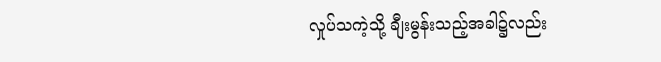လှုပ်သကဲ့သို့ ချီးမွန်းသည့်အခါ၌လည်း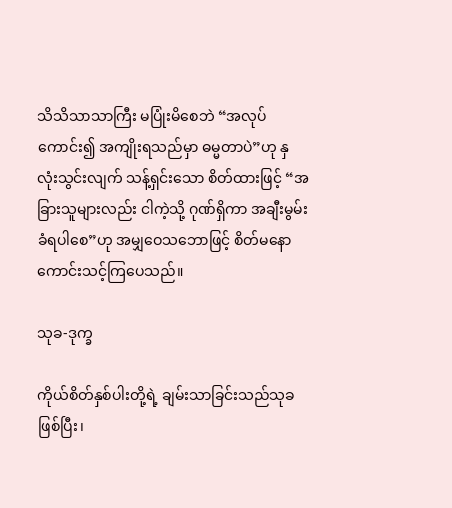သိသိသာသာကြီး မပြုံးမိစေဘဲ “အလုပ်ကောင်း၍ အကျိုးရသည်မှာ ဓမ္မတာပဲ”ဟု နှလုံးသွင်းလျက် သန့်ရှင်းသော စိတ်ထားဖြင့် “အခြားသူများလည်း ငါကဲ့သို့ ဂုဏ်ရှိကာ အချီးမွမ်းခံရပါစေ”ဟု အမျှဝေသဘောဖြင့် စိတ်မနော ကောင်းသင့်ကြပေသည်။

သုခ-ဒုက္ခ

ကိုယ်စိတ်နှစ်ပါးတို့ရဲ့ ချမ်းသာခြင်းသည်သုခဖြစ်ပြီး၊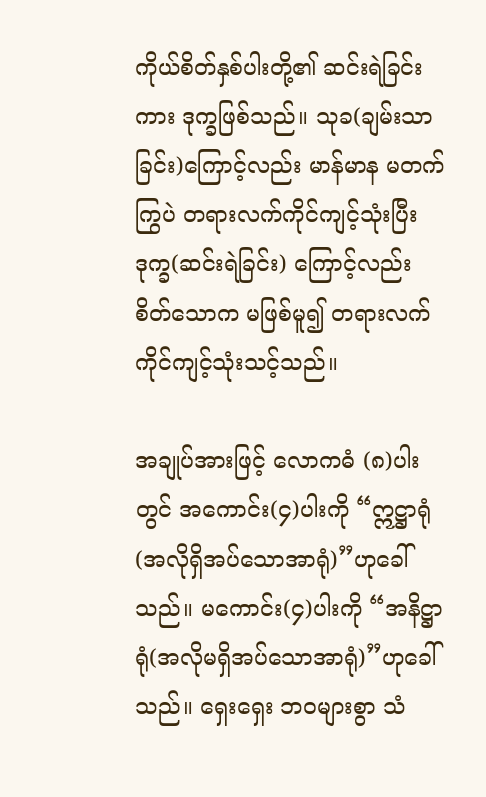ကိုယ်စိတ်နှစ်ပါးတို့၏ ဆင်းရဲခြင်းကား ဒုက္ခဖြစ်သည်။ သုခ(ချမ်းသာခြင်း)ကြောင့်လည်း မာန်မာန မတက်ကြွပဲ တရားလက်ကိုင်ကျင့်သုံးပြီး ဒုက္ခ(ဆင်းရဲခြင်း) ကြောင့်လည်း စိတ်သောက မဖြစ်မူ၍ တရားလက်ကိုင်ကျင့်သုံးသင့်သည်။

အချုပ်အားဖြင့် လောကဓံ (၈)ပါးတွင် အကောင်း(၄)ပါးကို “ဣဋ္ဌာရုံ(အလိုရှိအပ်သောအာရုံ)”ဟုခေါ်သည်။ မကောင်း(၄)ပါးကို “အနိဋ္ဌာရုံ(အလိုမရှိအပ်သောအာရုံ)”ဟုခေါ်သည်။ ရှေးရှေး ဘဝများစွာ သံ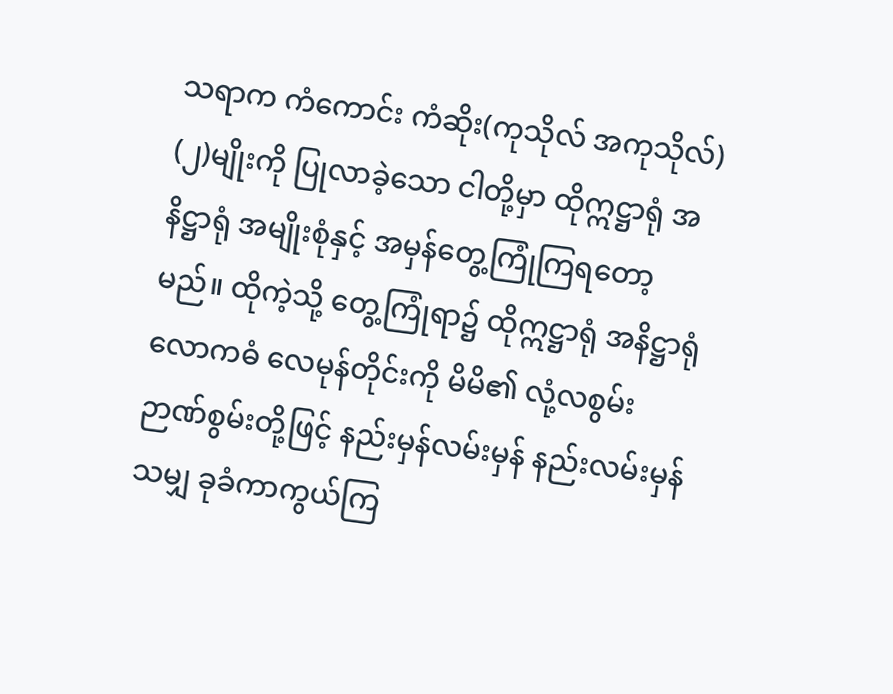သရာက ကံကောင်း ကံဆိုး(ကုသိုလ် အကုသိုလ်) (၂)မျိုးကို ပြုလာခဲ့သော ငါတို့မှာ ထိုဣဋ္ဌာရုံ အနိဋ္ဌာရုံ အမျိုးစုံနှင့် အမှန်တွေ့ကြုံကြရတော့မည်။ ထိုကဲ့သို့ တွေ့ကြုံရာ၌ ထိုဣဋ္ဌာရုံ အနိဋ္ဌာရုံ လောကဓံ လေမုန်တိုင်းကို မိမိ၏ လုံ့လစွမ်း ဉာဏ်စွမ်းတို့ဖြင့် နည်းမှန်လမ်းမှန် နည်းလမ်းမှန်သမျှ ခုခံကာကွယ်ကြ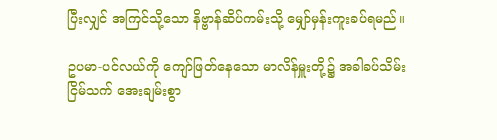ပြီးလျှင် အကြင်သို့သော နိဗ္ဗာန်ဆိပ်ကမ်းသို့ မျှော်မှန်းကူးခပ်ရမည်။

ဥပမာ-ပင်လယ်ကို ကျော်ဖြတ်နေသော မာလိန်မှူးတို့၌ အခါခပ်သိမ်း ငြိမ်သက် အေးချမ်းစွာ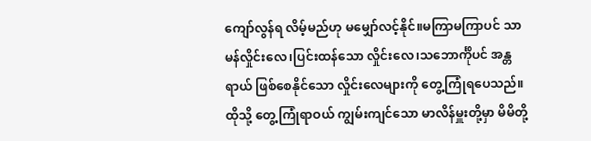ကျော်လွန်ရ လိမ့်မည်ဟု မမျှော်လင့်နိုင်။မကြာမကြာပင် သာမန်လှိုင်းလေ၊ပြင်းထန်သော လှိုင်းလေ၊သဘောင်္ကိုပင် အန္တရာယ် ဖြစ်စေနိုင်သော လှိုင်းလေများကို တွေ့ကြုံရပေသည်။ ထိုသို့ တွေ့ကြုံရာဝယ် ကျွမ်းကျင်သော မာလိန်မှူးတို့မှာ မိမိတို့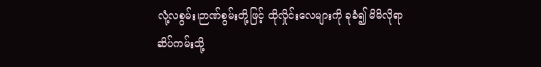လုံ့လစွမ်း၊ဉာဏ်စွမ်းတို့ဖြင့် ထိုလှိုင်းလေများကို ခုခံ၍ မိမိလိုရာ ဆိပ်ကမ်းသို့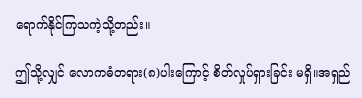ရောက်နိုင်ကြသကဲ့သို့တည်း။

ဤသို့လျှင် လောကဓံတရား(၈)ပါးကြောင့် စိတ်လှုပ်ရှားခြင်း မရှိ။အရှည်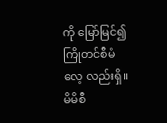ကို မြော်မြင်၍ ကြိုတင်စီမံလေ့ လည်းရှိ။မိမိစီ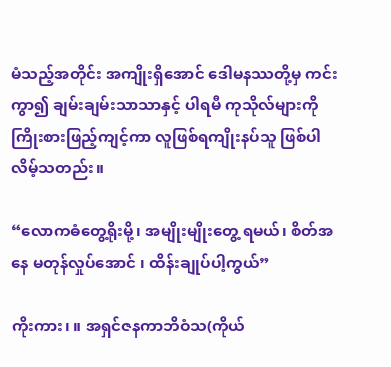မံသည့်အတိုင်း အကျိုးရှိအောင် ဒေါမနဿတို့မှ ကင်းကွာ၍ ချမ်းချမ်းသာသာနှင့် ပါရမီ ကုသိုလ်များကို ကြိုးစားဖြည့်ကျင့်ကာ လူဖြစ်ရကျိုးနပ်သူ ဖြစ်ပါလိမ့်သတည်း။

“လောကဓံတွေ့ရိုးမို့၊ အမျိုးမျိုးတွေ့ ရမယ်၊ စိတ်အနေ မတုန်လှုပ်အောင် ၊ ထိန်းချုပ်ပါ့ကွယ်”

ကိုးကား၊ ။ အရှင်ဇနကာဘိဝံသ(ကိုယ်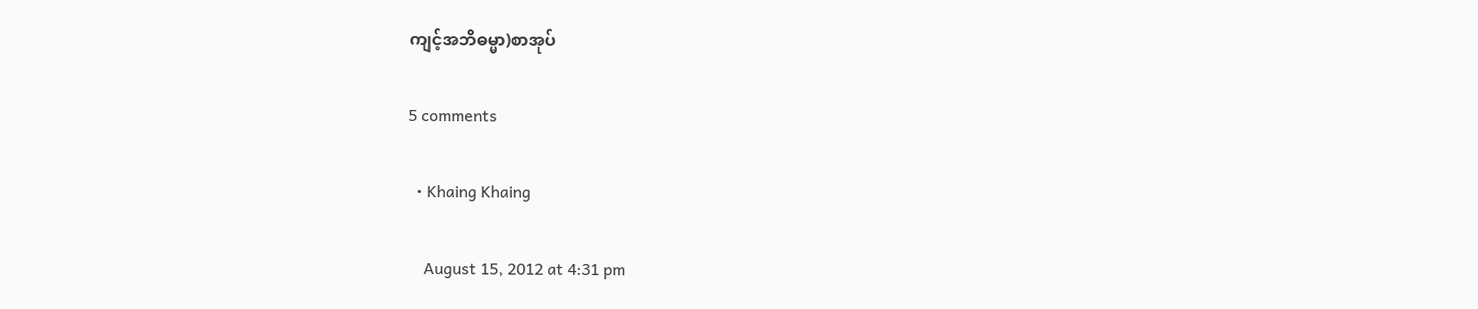ကျင့်အဘိဓမ္မာ)စာအုပ်

5 comments

  • Khaing Khaing

    August 15, 2012 at 4:31 pm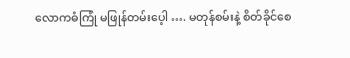လောကဓံကြုံ မဖြုန်တမ်းပေ့ါ …. မတုန်စမ်းနဲ့ စိတ်ခိုင်စေ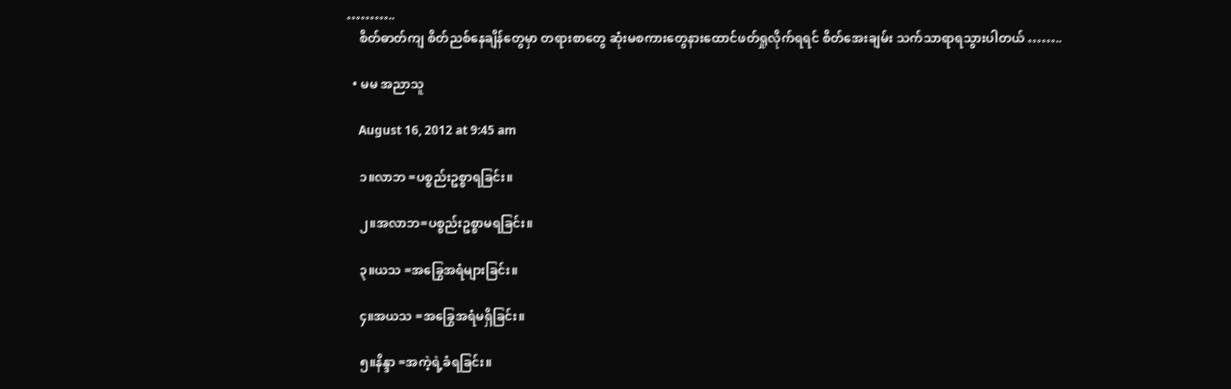………..
    စိတ်ဓာတ်ကျ စိတ်ညစ်နေချိန်တွေမှာ တရားစာတွေ ဆုံးမစကားတွေနားထောင်ဖတ်ရှုလိုက်ရရင် စိတ်အေးချမ်း သက်သာရာရသွားပါတယ် ……..

  • မမ အညာသူ

    August 16, 2012 at 9:45 am

    ၁။လာဘ =ပစ္စည်းဥစ္စာရခြင်း။

    ၂။အလာဘ=ပစ္စည်းဥစ္စာမရခြင်း။

    ၃။ယသ =အခြွေအရံများခြင်း။

    ၄။အယသ =အခြွေအရံမရှိခြင်း။

    ၅။နိန္ဒာ =အကဲ့ရဲ့ခံရခြင်း။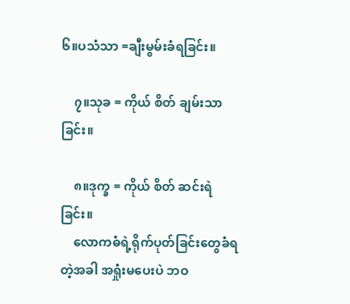၆။ပသံသာ =ချီးမွမ်းခံရခြင်း။

    ၇။သုခ = ကိုယ် စိတ် ချမ်းသာခြင်း။

    ၈။ဒုက္ခ = ကိုယ် စိတ် ဆင်းရဲခြင်း။
    လောကဓံရဲ့ရိုက်ပုတ်ခြင်းတွေခံရတဲ့အခါ အရှုံးမပေးပဲ ဘဝ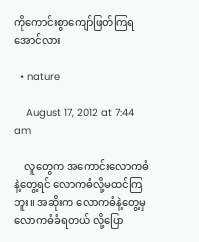ကိုကောင်းစွာကျော်ဖြတ်ကြရအောင်လား

  • nature

    August 17, 2012 at 7:44 am

    လူတွေက အကောင်းလောကဓံနဲ့တွေ့ရင် လောကဓံလို့မထင်ကြဘူး။ အဆိုးက လောကဓံနဲ့တွေ့မှ လောကဓံခံရတယ် လို့ပြော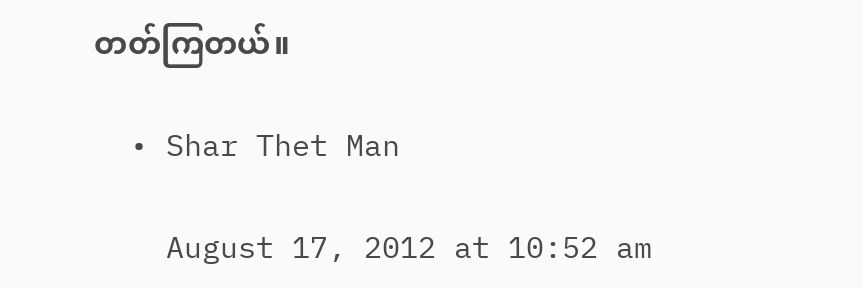တတ်ကြတယ်။

  • Shar Thet Man

    August 17, 2012 at 10:52 am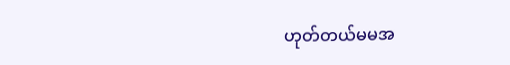ဟုတ်တယ်မမအ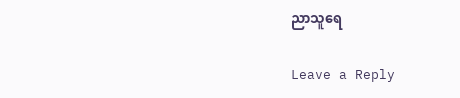ညာသူရေ

Leave a Reply